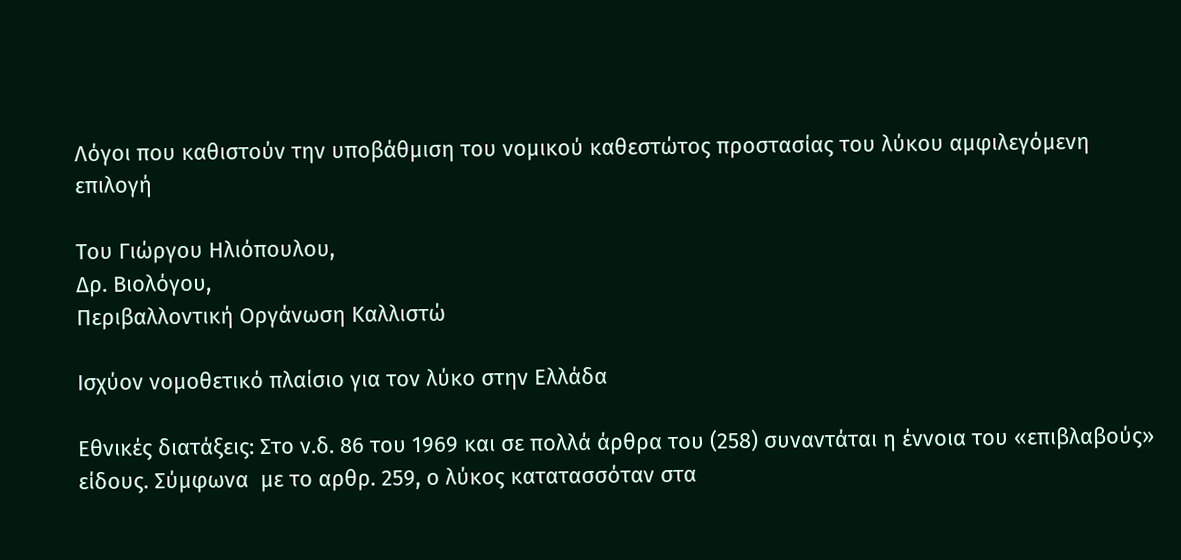Λόγοι που καθιστούν την υποβάθμιση του νομικού καθεστώτος προστασίας του λύκου αμφιλεγόμενη επιλογή

Του Γιώργου Ηλιόπουλου,
Δρ. Βιολόγου,
Περιβαλλοντική Οργάνωση Καλλιστώ

Ισχύον νομοθετικό πλαίσιο για τον λύκο στην Ελλάδα

Εθνικές διατάξεις: Στο ν.δ. 86 του 1969 και σε πολλά άρθρα του (258) συναντάται η έννοια του «επιβλαβούς» είδους. Σύμφωνα  με το αρθρ. 259, ο λύκος κατατασσόταν στα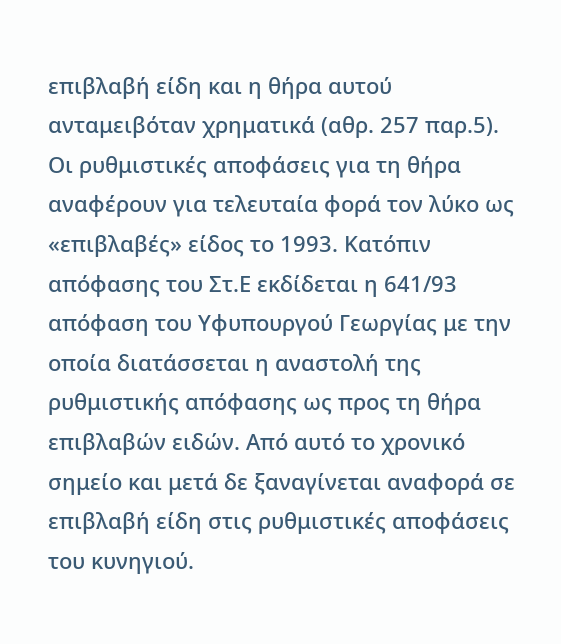επιβλαβή είδη και η θήρα αυτού ανταμειβόταν χρηματικά (αθρ. 257 παρ.5). Οι ρυθμιστικές αποφάσεις για τη θήρα αναφέρουν για τελευταία φορά τον λύκο ως «επιβλαβές» είδος το 1993. Κατόπιν απόφασης του Στ.Ε εκδίδεται η 641/93 απόφαση του Υφυπουργού Γεωργίας με την οποία διατάσσεται η αναστολή της ρυθμιστικής απόφασης ως προς τη θήρα επιβλαβών ειδών. Από αυτό το χρονικό σημείο και μετά δε ξαναγίνεται αναφορά σε επιβλαβή είδη στις ρυθμιστικές αποφάσεις του κυνηγιού.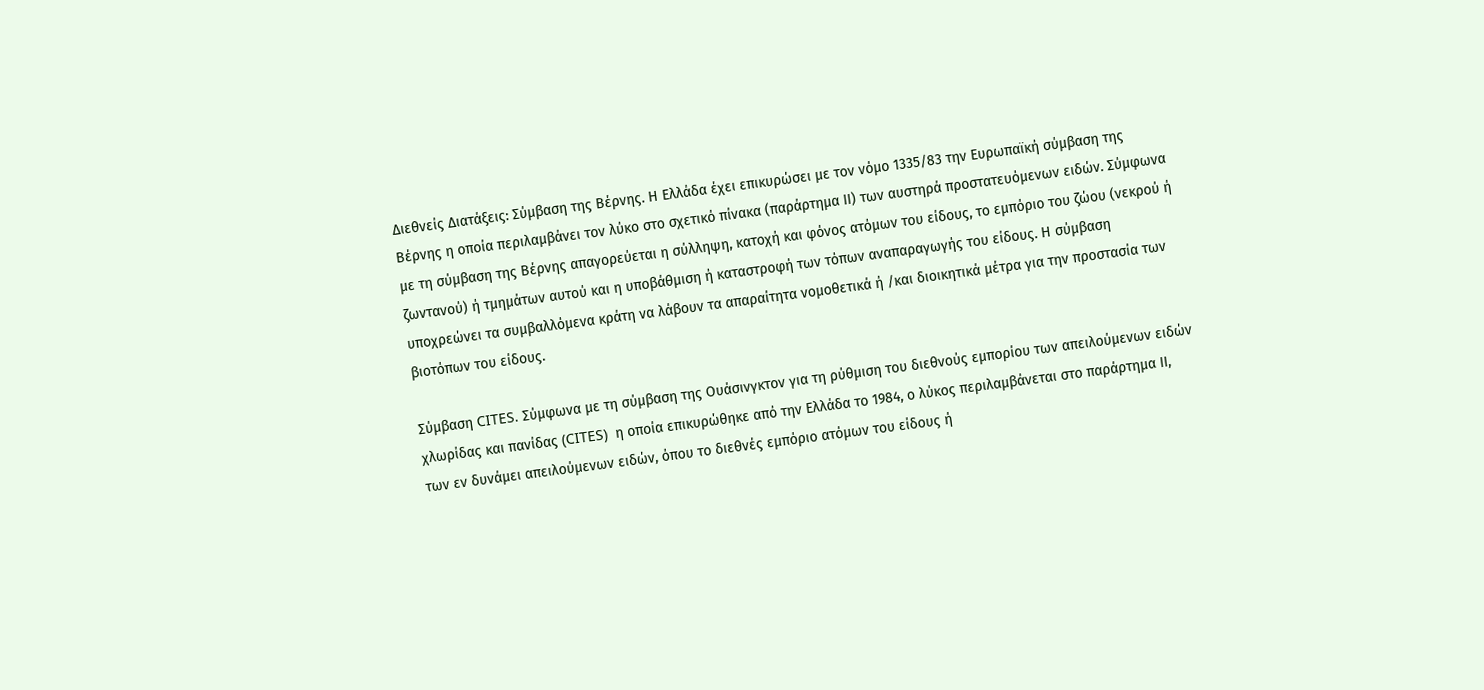Διεθνείς Διατάξεις: Σύμβαση της Βέρνης. Η Ελλάδα έχει επικυρώσει με τον νόμο 1335/83 την Ευρωπαϊκή σύμβαση της Βέρνης η οποία περιλαμβάνει τον λύκο στο σχετικό πίνακα (παράρτημα ΙΙ) των αυστηρά προστατευόμενων ειδών. Σύμφωνα με τη σύμβαση της Βέρνης απαγορεύεται η σύλληψη, κατοχή και φόνος ατόμων του είδους, το εμπόριο του ζώου (νεκρού ή ζωντανού) ή τμημάτων αυτού και η υποβάθμιση ή καταστροφή των τόπων αναπαραγωγής του είδους. Η σύμβαση υποχρεώνει τα συμβαλλόμενα κράτη να λάβουν τα απαραίτητα νομοθετικά ή /και διοικητικά μέτρα για την προστασία των βιοτόπων του είδους.

Σύμβαση CITES. Σύμφωνα με τη σύμβαση της Ουάσινγκτον για τη ρύθμιση του διεθνούς εμπορίου των απειλούμενων ειδών χλωρίδας και πανίδας (CITES)  η οποία επικυρώθηκε από την Ελλάδα το 1984, ο λύκος περιλαμβάνεται στο παράρτημα ΙΙ, των εν δυνάμει απειλούμενων ειδών, όπου το διεθνές εμπόριο ατόμων του είδους ή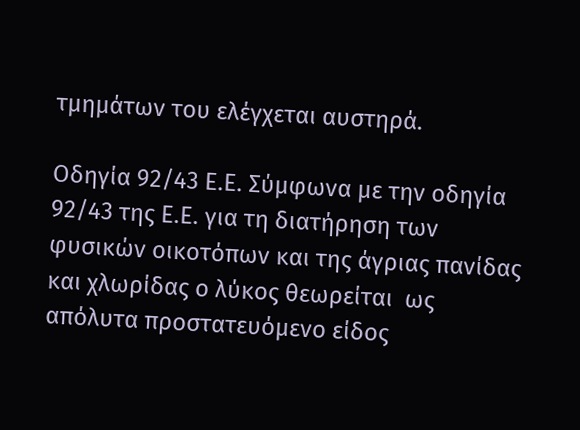τμημάτων του ελέγχεται αυστηρά.

Οδηγία 92/43 Ε.Ε. Σύμφωνα με την οδηγία 92/43 της Ε.Ε. για τη διατήρηση των φυσικών οικοτόπων και της άγριας πανίδας και χλωρίδας ο λύκος θεωρείται  ως απόλυτα προστατευόμενο είδος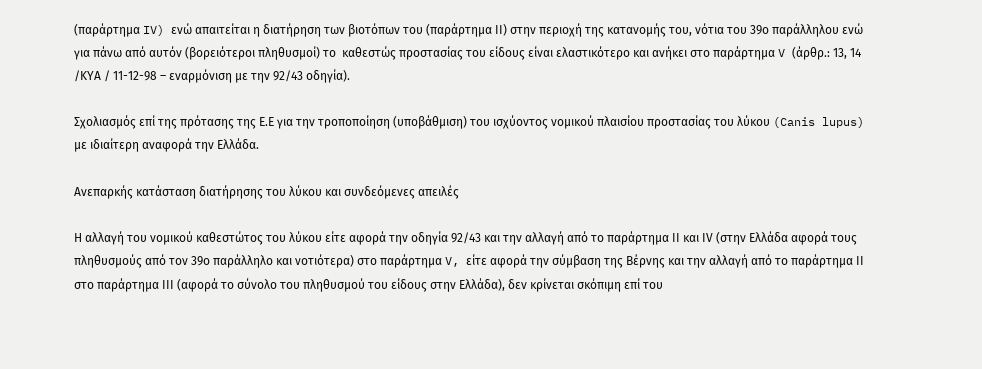(παράρτημα IV) ενώ απαιτείται η διατήρηση των βιοτόπων του (παράρτημα ΙΙ) στην περιοχή της κατανομής του, νότια του 39ο παράλληλου ενώ για πάνω από αυτόν (βορειότεροι πληθυσμοί) το  καθεστώς προστασίας του είδους είναι ελαστικότερο και ανήκει στο παράρτημα V (άρθρ.: 13, 14 /ΚΥΑ / 11-12-98 – εναρμόνιση με την 92/43 οδηγία).

Σχολιασμός επί της πρότασης της Ε.Ε για την τροποποίηση (υποβάθμιση) του ισχύοντος νομικού πλαισίου προστασίας του λύκου (Canis lupus) με ιδιαίτερη αναφορά την Ελλάδα.

Ανεπαρκής κατάσταση διατήρησης του λύκου και συνδεόμενες απειλές

Η αλλαγή του νομικού καθεστώτος του λύκου είτε αφορά την οδηγία 92/43 και την αλλαγή από το παράρτημα ΙΙ και ΙV (στην Ελλάδα αφορά τους πληθυσμούς από τον 39ο παράλληλο και νοτιότερα) στο παράρτημα V, είτε αφορά την σύμβαση της Βέρνης και την αλλαγή από το παράρτημα ΙΙ στο παράρτημα ΙΙΙ (αφορά το σύνολο του πληθυσμού του είδους στην Ελλάδα), δεν κρίνεται σκόπιμη επί του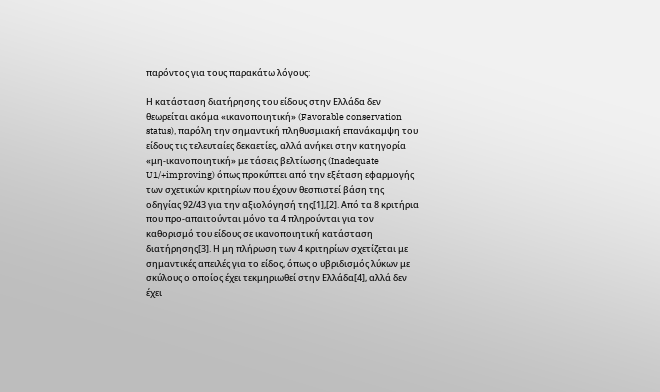παρόντος για τους παρακάτω λόγους:

Η κατάσταση διατήρησης του είδους στην Ελλάδα δεν θεωρείται ακόμα «ικανοποιητική» (Favorable conservation status), παρόλη την σημαντική πληθυσμιακή επανάκαμψη του είδους τις τελευταίες δεκαετίες, αλλά ανήκει στην κατηγορία «μη-ικανοποιητική» με τάσεις βελτίωσης (Inadequate U1/+improving) όπως προκύπτει από την εξέταση εφαρμογής των σχετικών κριτηρίων που έχουν θεσπιστεί βάση της οδηγίας 92/43 για την αξιολόγησή της[1],[2]. Από τα 8 κριτήρια που προ-απαιτούνται μόνο τα 4 πληρούνται για τον καθορισμό του είδους σε ικανοποιητική κατάσταση διατήρησης[3]. Η μη πλήρωση των 4 κριτηρίων σχετίζεται με σημαντικές απειλές για το είδος, όπως ο υβριδισμός λύκων με σκύλους ο οποίος έχει τεκμηριωθεί στην Ελλάδα[4], αλλά δεν έχει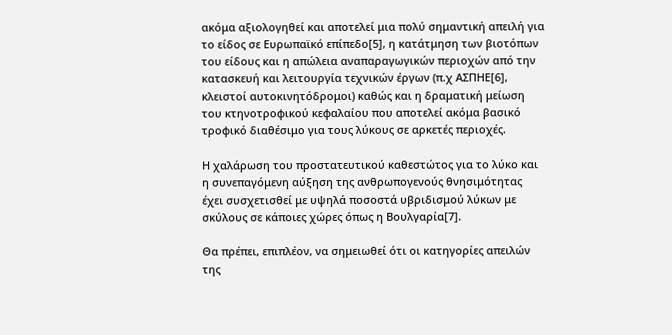ακόμα αξιολογηθεί και αποτελεί μια πολύ σημαντική απειλή για το είδος σε Ευρωπαϊκό επίπεδο[5], η κατάτμηση των βιοτόπων του είδους και η απώλεια αναπαραγωγικών περιοχών από την κατασκευή και λειτουργία τεχνικών έργων (π.χ ΑΣΠΗΕ[6], κλειστοί αυτοκινητόδρομοι) καθώς και η δραματική μείωση του κτηνοτροφικού κεφαλαίου που αποτελεί ακόμα βασικό τροφικό διαθέσιμο για τους λύκους σε αρκετές περιοχές.

Η χαλάρωση του προστατευτικού καθεστώτος για το λύκο και η συνεπαγόμενη αύξηση της ανθρωπογενούς θνησιμότητας έχει συσχετισθεί με υψηλά ποσοστά υβριδισμού λύκων με σκύλους σε κάποιες χώρες όπως η Βουλγαρία[7].

Θα πρέπει, επιπλέον, να σημειωθεί ότι οι κατηγορίες απειλών της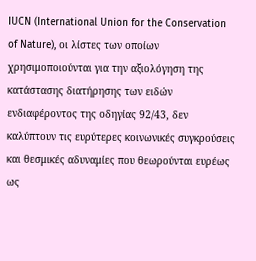IUCN (International Union for the Conservation of Nature), οι λίστες των οποίων χρησιμοποιούνται για την αξιολόγηση της κατάστασης διατήρησης των ειδών ενδιαφέροντος της οδηγίας 92/43, δεν καλύπτουν τις ευρύτερες κοινωνικές συγκρούσεις και θεσμικές αδυναμίες που θεωρούνται ευρέως ως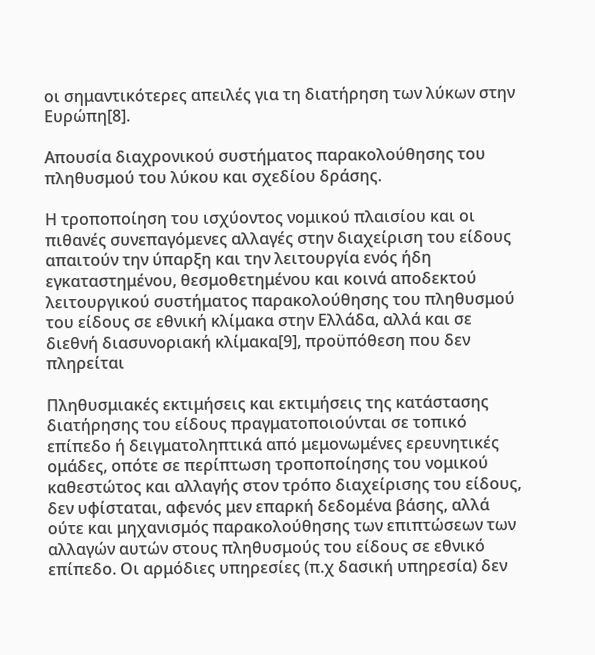οι σημαντικότερες απειλές για τη διατήρηση των λύκων στην Ευρώπη[8].

Απουσία διαχρονικού συστήματος παρακολούθησης του πληθυσμού του λύκου και σχεδίου δράσης.

Η τροποποίηση του ισχύοντος νομικού πλαισίου και οι πιθανές συνεπαγόμενες αλλαγές στην διαχείριση του είδους απαιτούν την ύπαρξη και την λειτουργία ενός ήδη εγκαταστημένου, θεσμοθετημένου και κοινά αποδεκτού λειτουργικού συστήματος παρακολούθησης του πληθυσμού του είδους σε εθνική κλίμακα στην Ελλάδα, αλλά και σε διεθνή διασυνοριακή κλίμακα[9], προϋπόθεση που δεν πληρείται

Πληθυσμιακές εκτιμήσεις και εκτιμήσεις της κατάστασης διατήρησης του είδους πραγματοποιούνται σε τοπικό επίπεδο ή δειγματοληπτικά από μεμονωμένες ερευνητικές ομάδες, οπότε σε περίπτωση τροποποίησης του νομικού καθεστώτος και αλλαγής στον τρόπο διαχείρισης του είδους, δεν υφίσταται, αφενός μεν επαρκή δεδομένα βάσης, αλλά ούτε και μηχανισμός παρακολούθησης των επιπτώσεων των αλλαγών αυτών στους πληθυσμούς του είδους σε εθνικό επίπεδο. Οι αρμόδιες υπηρεσίες (π.χ δασική υπηρεσία) δεν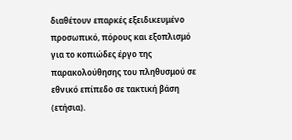διαθέτουν επαρκές εξειδικευμένο προσωπικό, πόρους και εξοπλισμό για το κοπιώδες έργο της παρακολούθησης του πληθυσμού σε εθνικό επίπεδο σε τακτική βάση (ετήσια).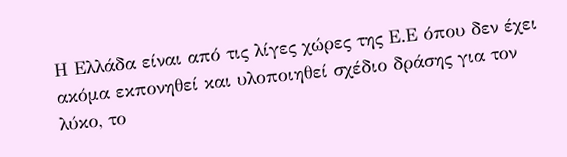Η Ελλάδα είναι από τις λίγες χώρες της Ε.Ε όπου δεν έχει ακόμα εκπονηθεί και υλοποιηθεί σχέδιο δράσης για τον λύκο, το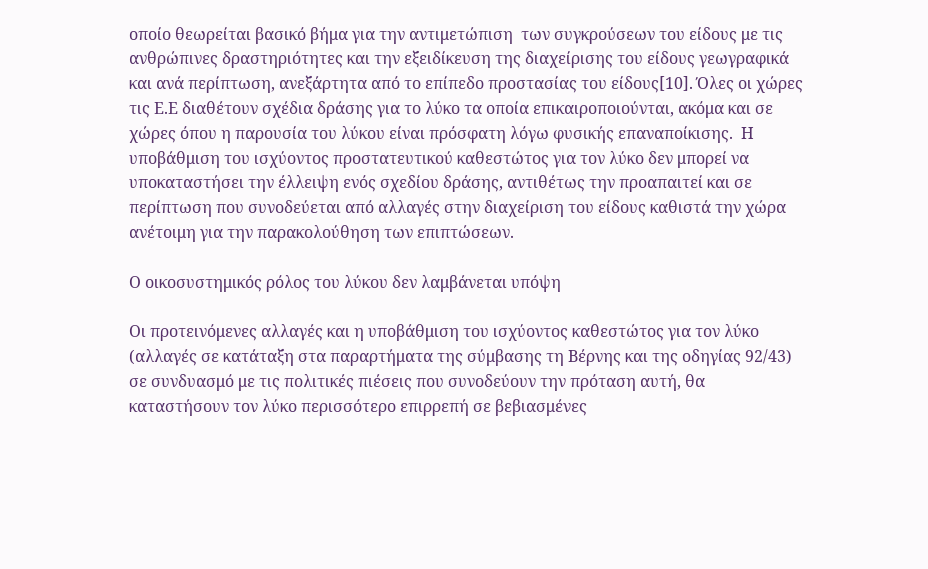οποίο θεωρείται βασικό βήμα για την αντιμετώπιση  των συγκρούσεων του είδους με τις ανθρώπινες δραστηριότητες και την εξειδίκευση της διαχείρισης του είδους γεωγραφικά και ανά περίπτωση, ανεξάρτητα από το επίπεδο προστασίας του είδους[10]. Όλες οι χώρες τις Ε.Ε διαθέτουν σχέδια δράσης για το λύκο τα οποία επικαιροποιούνται, ακόμα και σε χώρες όπου η παρουσία του λύκου είναι πρόσφατη λόγω φυσικής επαναποίκισης.  Η υποβάθμιση του ισχύοντος προστατευτικού καθεστώτος για τον λύκο δεν μπορεί να υποκαταστήσει την έλλειψη ενός σχεδίου δράσης, αντιθέτως την προαπαιτεί και σε περίπτωση που συνοδεύεται από αλλαγές στην διαχείριση του είδους καθιστά την χώρα ανέτοιμη για την παρακολούθηση των επιπτώσεων.

Ο οικοσυστημικός ρόλος του λύκου δεν λαμβάνεται υπόψη

Οι προτεινόμενες αλλαγές και η υποβάθμιση του ισχύοντος καθεστώτος για τον λύκο (αλλαγές σε κατάταξη στα παραρτήματα της σύμβασης τη Βέρνης και της οδηγίας 92/43) σε συνδυασμό με τις πολιτικές πιέσεις που συνοδεύουν την πρόταση αυτή, θα καταστήσουν τον λύκο περισσότερο επιρρεπή σε βεβιασμένες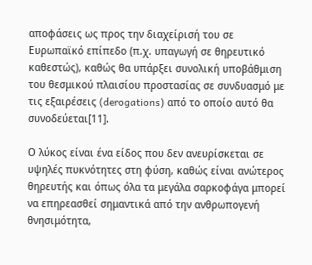αποφάσεις ως προς την διαχείρισή του σε Ευρωπαϊκό επίπεδο (π.χ. υπαγωγή σε θηρευτικό καθεστώς), καθώς θα υπάρξει συνολική υποβάθμιση του θεσμικού πλαισίου προστασίας σε συνδυασμό με τις εξαιρέσεις (derogations) από το οποίο αυτό θα συνοδεύεται[11].

Ο λύκος είναι ένα είδος που δεν ανευρίσκεται σε υψηλές πυκνότητες στη φύση, καθώς είναι ανώτερος θηρευτής και όπως όλα τα μεγάλα σαρκοφάγα μπορεί να επηρεασθεί σημαντικά από την ανθρωπογενή  θνησιμότητα,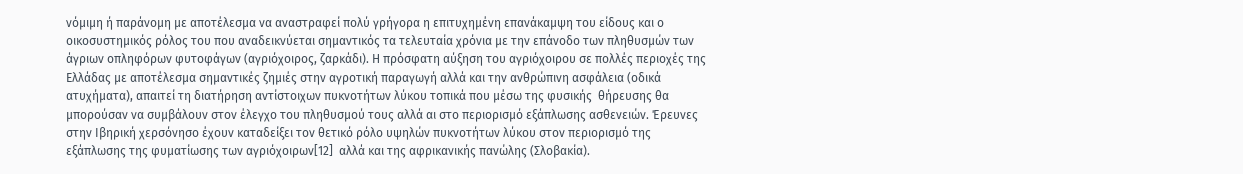νόμιμη ή παράνομη με αποτέλεσμα να αναστραφεί πολύ γρήγορα η επιτυχημένη επανάκαμψη του είδους και ο οικοσυστημικός ρόλος του που αναδεικνύεται σημαντικός τα τελευταία χρόνια με την επάνοδο των πληθυσμών των άγριων οπληφόρων φυτοφάγων (αγριόχοιρος, ζαρκάδι). Η πρόσφατη αύξηση του αγριόχοιρου σε πολλές περιοχές της Ελλάδας με αποτέλεσμα σημαντικές ζημιές στην αγροτική παραγωγή αλλά και την ανθρώπινη ασφάλεια (οδικά ατυχήματα), απαιτεί τη διατήρηση αντίστοιχων πυκνοτήτων λύκου τοπικά που μέσω της φυσικής  θήρευσης θα μπορούσαν να συμβάλουν στον έλεγχο του πληθυσμού τους αλλά αι στο περιορισμό εξάπλωσης ασθενειών. Έρευνες στην Ιβηρική χερσόνησο έχουν καταδείξει τον θετικό ρόλο υψηλών πυκνοτήτων λύκου στον περιορισμό της εξάπλωσης της φυματίωσης των αγριόχοιρων[12]  αλλά και της αφρικανικής πανώλης (Σλοβακία).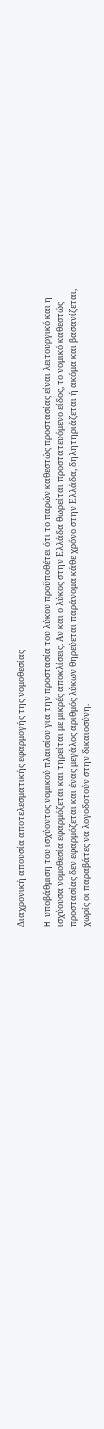Διαχρονική απουσία αποτελεσματικής εφαρμογής της νομοθεσίας

H υποβάθμιση του ισχύοντος νομικού πλαισίου για την προστασία του λύκου προϋποθέτει ότι το παρών καθεστώς προστασίας είναι λειτουργικό και η ισχύουσα νομοθεσία εφαρμόζεται και τηρείται με μικρές αποκλίσεις. Αν και ο λύκος στην Ελλάδα θωρείται προστατευόμενο είδος, το νομικό καθεστώς προστασίας δεν εφαρμόζεται και ένας μεγάλος αριθμός λύκων θηρεύεται παράνομα κάθε χρόνο στην Ελλάδα, δηλητηριάζεται ή ακόμα και βασανίζεται, χωρίς οι παραβάτες να λογοδοτούν στην δικαιοσύνη.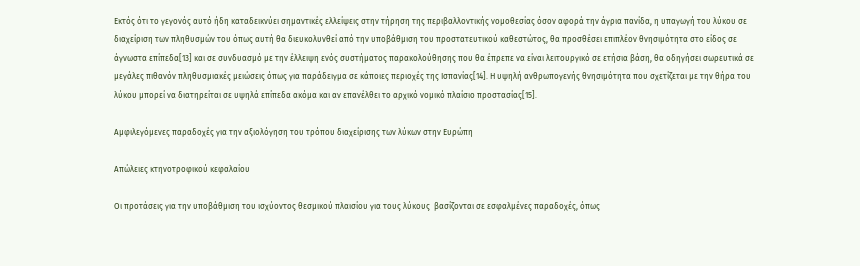Εκτός ότι το γεγονός αυτό ήδη καταδεικνύει σημαντικές ελλείψεις στην τήρηση της περιβαλλοντικής νομοθεσίας όσον αφορά την άγρια πανίδα, η υπαγωγή του λύκου σε διαχείριση των πληθυσμών του όπως αυτή θα διευκολυνθεί από την υποβάθμιση του προστατευτικού καθεστώτος, θα προσθέσει επιπλέον θνησιμότητα στο είδος σε άγνωστα επίπεδα[13] και σε συνδυασμό με την έλλειψη ενός συστήματος παρακολούθησης που θα έπρεπε να είναι λειτουργικό σε ετήσια βάση, θα οδηγήσει σωρευτικά σε μεγάλες πιθανόν πληθυσμιακές μειώσεις όπως για παράδειγμα σε κάποιες περιοχές της Ισπανίας[14]. Η υψηλή ανθρωπογενής θνησιμότητα που σχετίζεται με την θήρα του λύκου μπορεί να διατηρείται σε υψηλά επίπεδα ακόμα και αν επανέλθει το αρχικό νομικό πλαίσιο προστασίας[15].

Αμφιλεγόμενες παραδοχές για την αξιολόγηση του τρόπου διαχείρισης των λύκων στην Ευρώπη

Απώλειες κτηνοτροφικού κεφαλαίου

Οι προτάσεις για την υποβάθμιση του ισχύοντος θεσμικού πλαισίου για τους λύκους  βασίζονται σε εσφαλμένες παραδοχές, όπως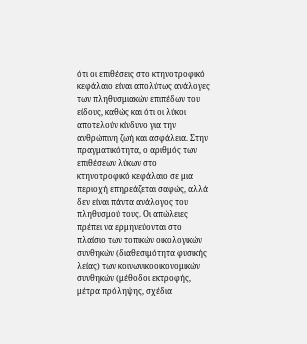ότι οι επιθέσεις στο κτηνοτροφικό κεφάλαιο είναι απολύτως ανάλογες των πληθυσμιακών επιπέδων του είδους, καθώς και ότι οι λύκοι αποτελούν κίνδυνο για την ανθρώπινη ζωή και ασφάλεια. Στην πραγματικότητα, ο αριθμός των επιθέσεων λύκων στο κτηνοτροφικό κεφάλαιο σε μια περιοχή επηρεάζεται σαφώς, αλλά δεν είναι πάντα ανάλογος του πληθυσμού τους. Οι απώλειες πρέπει να ερμηνεύονται στο πλαίσιο των τοπικών οικολογικών συνθηκών (διαθεσιμότητα φυσικής λείας) των κοινωνικοοικονομικών συνθηκών (μέθοδοι εκτροφής, μέτρα πρόληψης, σχέδια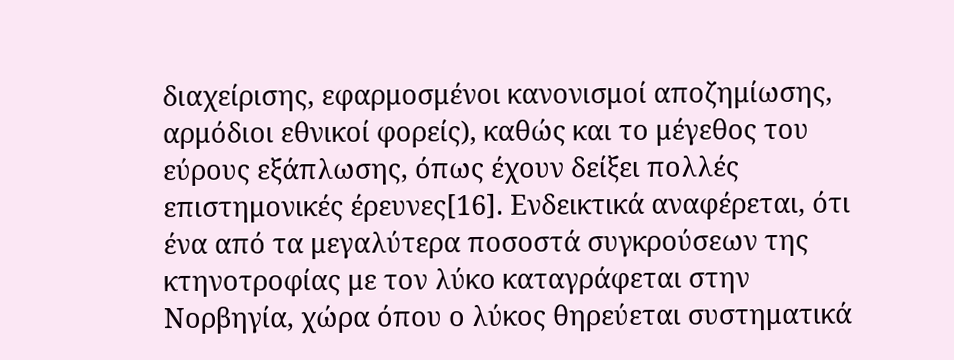διαχείρισης, εφαρμοσμένοι κανονισμοί αποζημίωσης, αρμόδιοι εθνικοί φορείς), καθώς και το μέγεθος του εύρους εξάπλωσης, όπως έχουν δείξει πολλές επιστημονικές έρευνες[16]. Ενδεικτικά αναφέρεται, ότι ένα από τα μεγαλύτερα ποσοστά συγκρούσεων της κτηνοτροφίας με τον λύκο καταγράφεται στην Νορβηγία, χώρα όπου ο λύκος θηρεύεται συστηματικά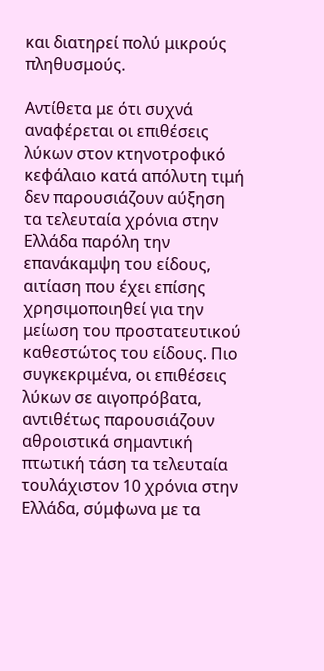και διατηρεί πολύ μικρούς πληθυσμούς.

Αντίθετα με ότι συχνά αναφέρεται οι επιθέσεις λύκων στον κτηνοτροφικό κεφάλαιο κατά απόλυτη τιμή δεν παρουσιάζουν αύξηση τα τελευταία χρόνια στην Ελλάδα παρόλη την επανάκαμψη του είδους, αιτίαση που έχει επίσης χρησιμοποιηθεί για την μείωση του προστατευτικού καθεστώτος του είδους. Πιο συγκεκριμένα, οι επιθέσεις λύκων σε αιγοπρόβατα, αντιθέτως παρουσιάζουν αθροιστικά σημαντική πτωτική τάση τα τελευταία τουλάχιστον 10 χρόνια στην Ελλάδα, σύμφωνα με τα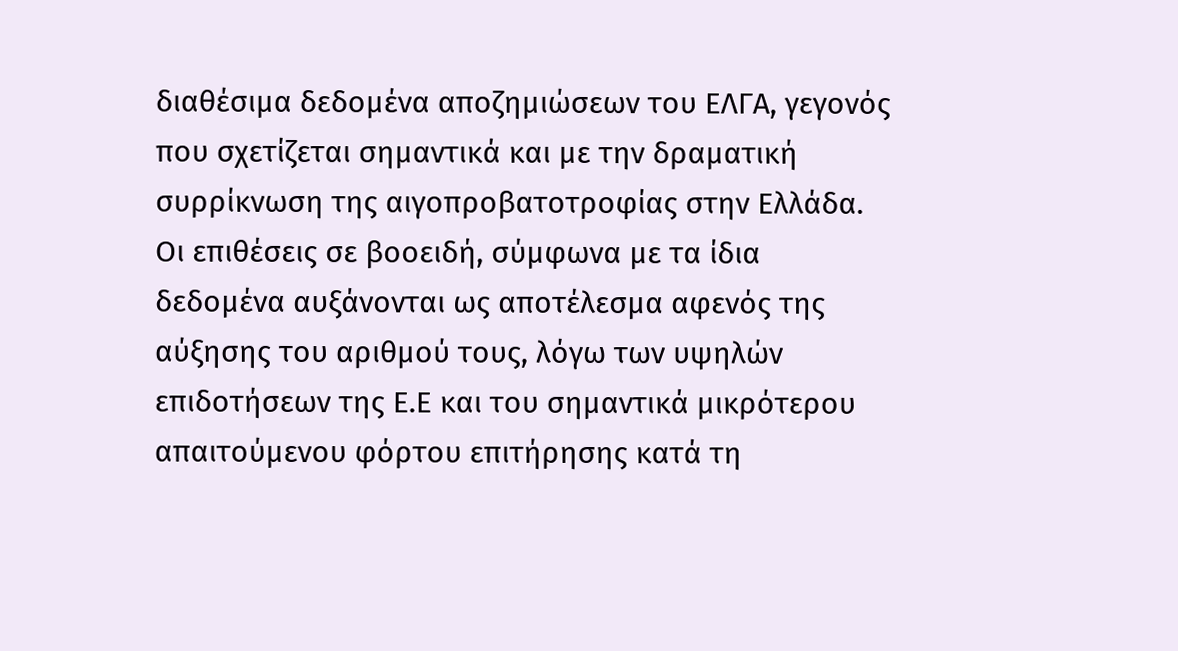διαθέσιμα δεδομένα αποζημιώσεων του ΕΛΓΑ, γεγονός που σχετίζεται σημαντικά και με την δραματική συρρίκνωση της αιγοπροβατοτροφίας στην Ελλάδα. Οι επιθέσεις σε βοοειδή, σύμφωνα με τα ίδια δεδομένα αυξάνονται ως αποτέλεσμα αφενός της αύξησης του αριθμού τους, λόγω των υψηλών επιδοτήσεων της Ε.Ε και του σημαντικά μικρότερου απαιτούμενου φόρτου επιτήρησης κατά τη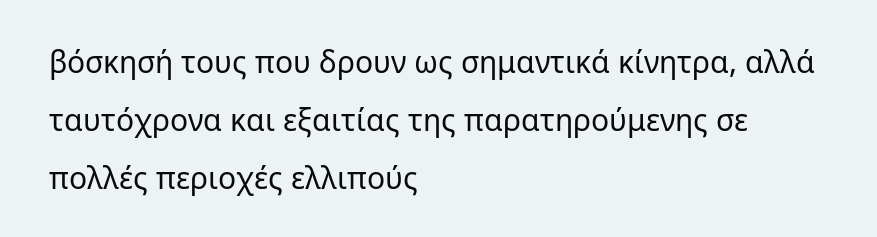βόσκησή τους που δρουν ως σημαντικά κίνητρα, αλλά ταυτόχρονα και εξαιτίας της παρατηρούμενης σε πολλές περιοχές ελλιπούς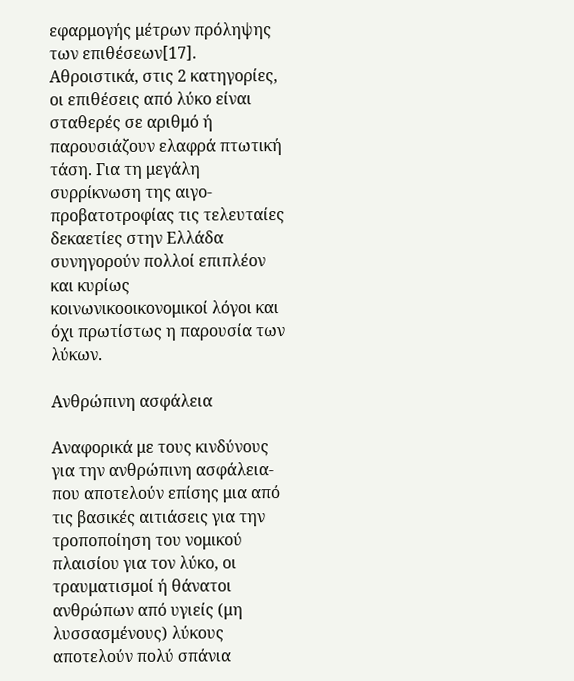εφαρμογής μέτρων πρόληψης των επιθέσεων[17]. Αθροιστικά, στις 2 κατηγορίες, οι επιθέσεις από λύκο είναι σταθερές σε αριθμό ή παρουσιάζουν ελαφρά πτωτική τάση. Για τη μεγάλη συρρίκνωση της αιγο-προβατοτροφίας τις τελευταίες δεκαετίες στην Ελλάδα συνηγορούν πολλοί επιπλέον και κυρίως κοινωνικοοικονομικοί λόγοι και όχι πρωτίστως η παρουσία των λύκων.

Ανθρώπινη ασφάλεια

Αναφορικά με τους κινδύνους για την ανθρώπινη ασφάλεια- που αποτελούν επίσης μια από τις βασικές αιτιάσεις για την τροποποίηση του νομικού πλαισίου για τον λύκο, οι τραυματισμοί ή θάνατοι ανθρώπων από υγιείς (μη λυσσασμένους) λύκους αποτελούν πολύ σπάνια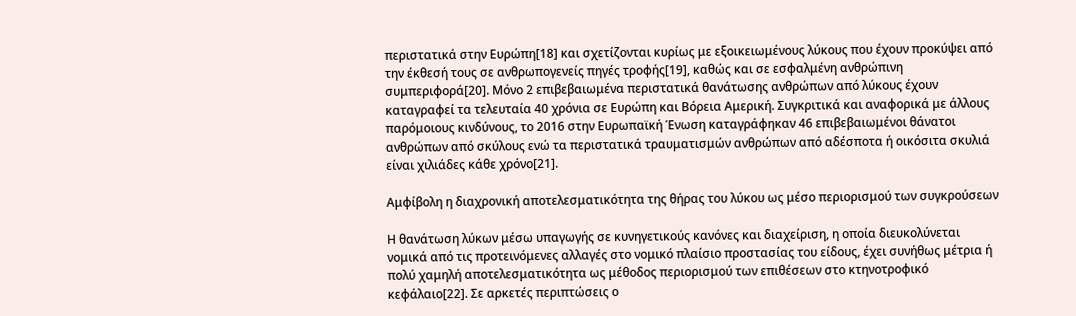περιστατικά στην Ευρώπη[18] και σχετίζονται κυρίως με εξοικειωμένους λύκους που έχουν προκύψει από την έκθεσή τους σε ανθρωπογενείς πηγές τροφής[19], καθώς και σε εσφαλμένη ανθρώπινη συμπεριφορά[20]. Μόνο 2 επιβεβαιωμένα περιστατικά θανάτωσης ανθρώπων από λύκους έχουν καταγραφεί τα τελευταία 40 χρόνια σε Ευρώπη και Βόρεια Αμερική. Συγκριτικά και αναφορικά με άλλους παρόμοιους κινδύνους, το 2016 στην Ευρωπαϊκή Ένωση καταγράφηκαν 46 επιβεβαιωμένοι θάνατοι ανθρώπων από σκύλους ενώ τα περιστατικά τραυματισμών ανθρώπων από αδέσποτα ή οικόσιτα σκυλιά είναι χιλιάδες κάθε χρόνο[21].

Αμφίβολη η διαχρονική αποτελεσματικότητα της θήρας του λύκου ως μέσο περιορισμού των συγκρούσεων

Η θανάτωση λύκων μέσω υπαγωγής σε κυνηγετικούς κανόνες και διαχείριση, η οποία διευκολύνεται νομικά από τις προτεινόμενες αλλαγές στο νομικό πλαίσιο προστασίας του είδους, έχει συνήθως μέτρια ή πολύ χαμηλή αποτελεσματικότητα ως μέθοδος περιορισμού των επιθέσεων στο κτηνοτροφικό κεφάλαιο[22]. Σε αρκετές περιπτώσεις ο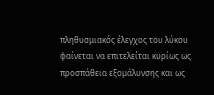πληθυσμιακός έλεγχος του λύκου φαίνεται να επιτελείται κυρίως ως προσπάθεια εξομάλυνσης και ως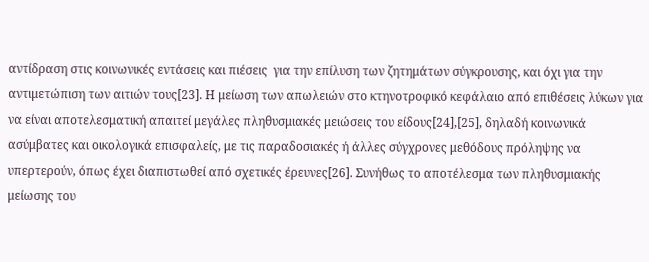αντίδραση στις κοινωνικές εντάσεις και πιέσεις  για την επίλυση των ζητημάτων σύγκρουσης, και όχι για την αντιμετώπιση των αιτιών τους[23]. Η μείωση των απωλειών στο κτηνοτροφικό κεφάλαιο από επιθέσεις λύκων για να είναι αποτελεσματική απαιτεί μεγάλες πληθυσμιακές μειώσεις του είδους[24],[25], δηλαδή κοινωνικά ασύμβατες και οικολογικά επισφαλείς, με τις παραδοσιακές ή άλλες σύγχρονες μεθόδους πρόληψης να υπερτερούν, όπως έχει διαπιστωθεί από σχετικές έρευνες[26]. Συνήθως το αποτέλεσμα των πληθυσμιακής μείωσης του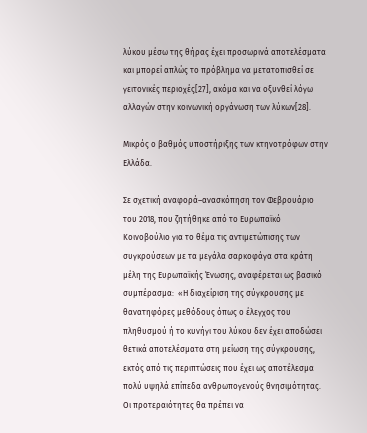λύκου μέσω της θήρας έχει προσωρινά αποτελέσματα και μπορεί απλώς το πρόβλημα να μετατοπισθεί σε γειτονικές περιοχές[27], ακόμα και να οξυνθεί λόγω αλλαγών στην κοινωνική οργάνωση των λύκων[28].

Μικρός ο βαθμός υποστήριξης των κτηνοτρόφων στην Ελλάδα.

Σε σχετική αναφορά–ανασκόπηση τον Φεβρουάριο του 2018, που ζητήθηκε από το Ευρωπαϊκό Κοινοβούλιο για το θέμα τις αντιμετώπισης των συγκρούσεων με τα μεγάλα σαρκοφάγα στα κράτη μέλη της Ευρωπαϊκής Ένωσης, αναφέρεται ως βασικό συμπέρασμα:  «Η διαχείριση της σύγκρουσης με θανατηφόρες μεθόδους όπως ο έλεγχος του πληθυσμού ή το κυνήγι του λύκου δεν έχει αποδώσει θετικά αποτελέσματα στη μείωση της σύγκρουσης, εκτός από τις περιπτώσεις που έχει ως αποτέλεσμα πολύ υψηλά επίπεδα ανθρωπογενούς θνησιμότητας. Οι προτεραιότητες θα πρέπει να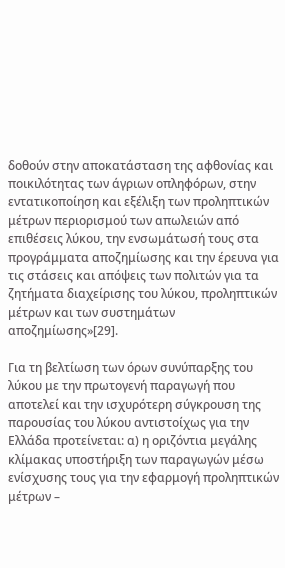δοθούν στην αποκατάσταση της αφθονίας και ποικιλότητας των άγριων οπληφόρων, στην εντατικοποίηση και εξέλιξη των προληπτικών μέτρων περιορισμού των απωλειών από επιθέσεις λύκου, την ενσωμάτωσή τους στα προγράμματα αποζημίωσης και την έρευνα για τις στάσεις και απόψεις των πολιτών για τα ζητήματα διαχείρισης του λύκου, προληπτικών μέτρων και των συστημάτων αποζημίωσης»[29].

Για τη βελτίωση των όρων συνύπαρξης του λύκου με την πρωτογενή παραγωγή που αποτελεί και την ισχυρότερη σύγκρουση της παρουσίας του λύκου αντιστοίχως για την Ελλάδα προτείνεται: α) η οριζόντια μεγάλης κλίμακας υποστήριξη των παραγωγών μέσω ενίσχυσης τους για την εφαρμογή προληπτικών μέτρων –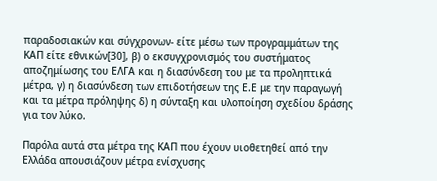παραδοσιακών και σύγχρονων- είτε μέσω των προγραμμάτων της ΚΑΠ είτε εθνικών[30], β) ο εκσυγχρονισμός του συστήματος αποζημίωσης του ΕΛΓΑ και η διασύνδεση του με τα προληπτικά μέτρα, γ) η διασύνδεση των επιδοτήσεων της Ε.Ε με την παραγωγή και τα μέτρα πρόληψης δ) η σύνταξη και υλοποίηση σχεδίου δράσης για τον λύκο.

Παρόλα αυτά στα μέτρα της ΚΑΠ που έχουν υιοθετηθεί από την Ελλάδα απουσιάζουν μέτρα ενίσχυσης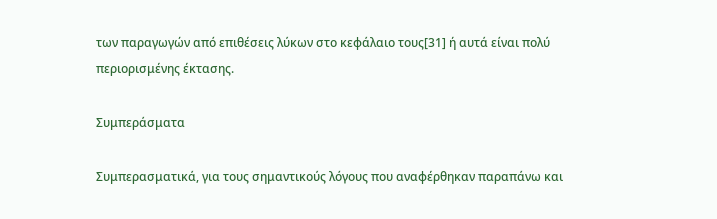των παραγωγών από επιθέσεις λύκων στο κεφάλαιο τους[31] ή αυτά είναι πολύ περιορισμένης έκτασης.

Συμπεράσματα

Συμπερασματικά, για τους σημαντικούς λόγους που αναφέρθηκαν παραπάνω και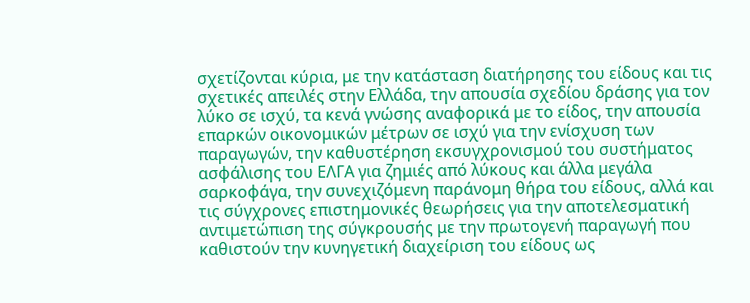σχετίζονται κύρια, με την κατάσταση διατήρησης του είδους και τις σχετικές απειλές στην Ελλάδα, την απουσία σχεδίου δράσης για τον λύκο σε ισχύ, τα κενά γνώσης αναφορικά με το είδος, την απουσία επαρκών οικονομικών μέτρων σε ισχύ για την ενίσχυση των παραγωγών, την καθυστέρηση εκσυγχρονισμού του συστήματος ασφάλισης του ΕΛΓΑ για ζημιές από λύκους και άλλα μεγάλα σαρκοφάγα, την συνεχιζόμενη παράνομη θήρα του είδους, αλλά και τις σύγχρονες επιστημονικές θεωρήσεις για την αποτελεσματική αντιμετώπιση της σύγκρουσής με την πρωτογενή παραγωγή που καθιστούν την κυνηγετική διαχείριση του είδους ως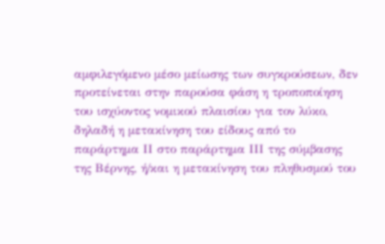αμφιλεγόμενο μέσο μείωσης των συγκρούσεων, δεν προτείνεται στην παρούσα φάση η τροποποίηση του ισχύοντος νομικού πλαισίου για τον λύκο, δηλαδή η μετακίνηση του είδους από το παράρτημα ΙΙ στο παράρτημα ΙΙΙ της σύμβασης της Βέρνης, ή/και η μετακίνηση του πληθυσμού του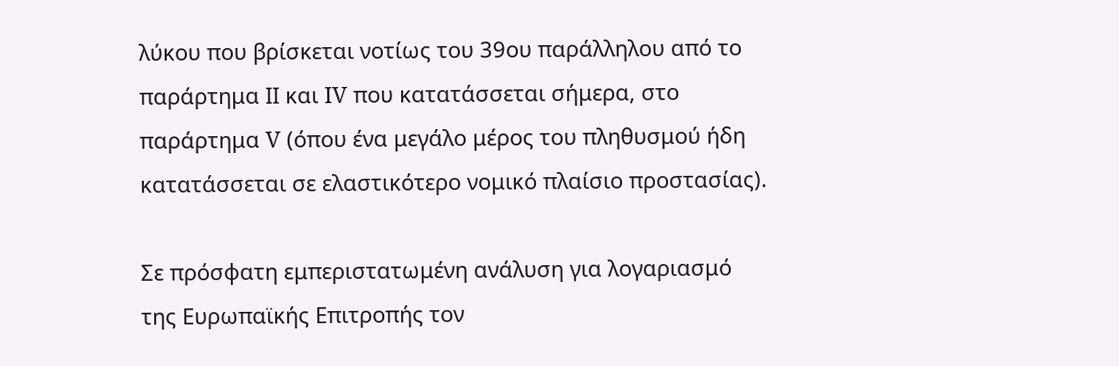λύκου που βρίσκεται νοτίως του 39ου παράλληλου από το παράρτημα ΙΙ και IV που κατατάσσεται σήμερα, στο παράρτημα V (όπου ένα μεγάλο μέρος του πληθυσμού ήδη κατατάσσεται σε ελαστικότερο νομικό πλαίσιο προστασίας).

Σε πρόσφατη εμπεριστατωμένη ανάλυση για λογαριασμό της Ευρωπαϊκής Επιτροπής τον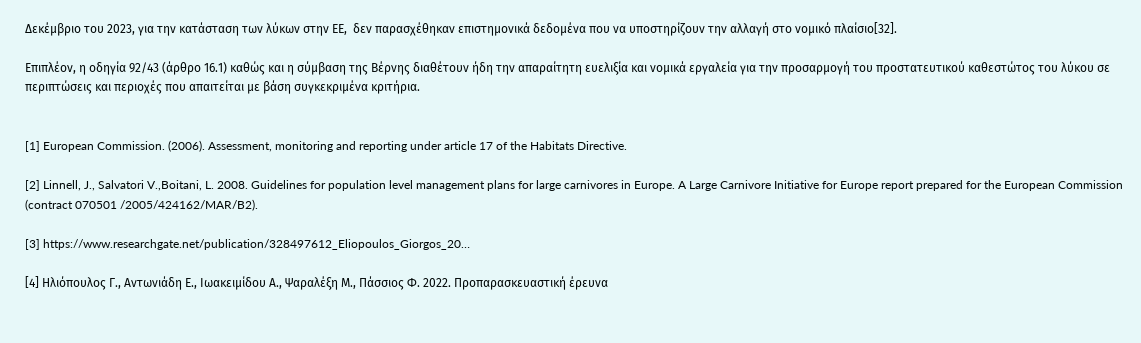Δεκέμβριο του 2023, για την κατάσταση των λύκων στην ΕΕ,  δεν παρασχέθηκαν επιστημονικά δεδομένα που να υποστηρίζουν την αλλαγή στο νομικό πλαίσιο[32].

Επιπλέον, η οδηγία 92/43 (άρθρο 16.1) καθώς και η σύμβαση της Βέρνης διαθέτουν ήδη την απαραίτητη ευελιξία και νομικά εργαλεία για την προσαρμογή του προστατευτικού καθεστώτος του λύκου σε περιπτώσεις και περιοχές που απαιτείται με βάση συγκεκριμένα κριτήρια.


[1] European Commission. (2006). Assessment, monitoring and reporting under article 17 of the Habitats Directive.

[2] Linnell, J., Salvatori V.,Boitani, L. 2008. Guidelines for population level management plans for large carnivores in Europe. A Large Carnivore Initiative for Europe report prepared for the European Commission (contract 070501 /2005/424162/MAR/B2).

[3] https://www.researchgate.net/publication/328497612_Eliopoulos_Giorgos_20…

[4] Ηλιόπουλος Γ., Αντωνιάδη Ε., Ιωακειμίδου Α., Ψαραλέξη Μ., Πάσσιος Φ. 2022. Προπαρασκευαστική έρευνα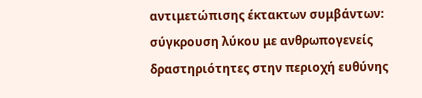αντιμετώπισης έκτακτων συμβάντων: σύγκρουση λύκου με ανθρωπογενείς δραστηριότητες στην περιοχή ευθύνης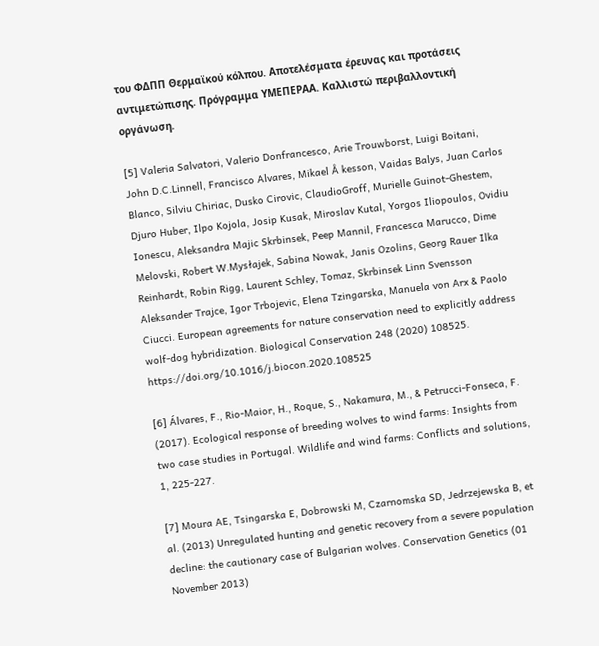του ΦΔΠΠ Θερμαϊκού κόλπου. Αποτελέσματα έρευνας και προτάσεις αντιμετώπισης. Πρόγραμμα ΥΜΕΠΕΡΑΑ. Καλλιστώ περιβαλλοντική οργάνωση.

[5] Valeria Salvatori, Valerio Donfrancesco, Arie Trouwborst, Luigi Boitani, John D.C.Linnell, Francisco Alvares, Mikael Å kesson, Vaidas Balys, Juan Carlos Blanco, Silviu Chiriac, Dusko Cirovic, ClaudioGroff, Murielle Guinot-Ghestem, Djuro Huber, Ilpo Kojola, Josip Kusak, Miroslav Kutal, Yorgos Iliopoulos, Ovidiu Ionescu, Aleksandra Majic Skrbinsek, Peep Mannil, Francesca Marucco, Dime Melovski, Robert W.Mysłajek, Sabina Nowak, Janis Ozolins, Georg Rauer Ilka Reinhardt, Robin Rigg, Laurent Schley, Tomaz, Skrbinsek Linn Svensson Aleksander Trajce, Igor Trbojevic, Elena Tzingarska, Manuela von Arx & Paolo Ciucci. European agreements for nature conservation need to explicitly address wolf-dog hybridization. Biological Conservation 248 (2020) 108525. https://doi.org/10.1016/j.biocon.2020.108525

[6] Álvares, F., Rio-Maior, H., Roque, S., Nakamura, M., & Petrucci-Fonseca, F. (2017). Ecological response of breeding wolves to wind farms: Insights from two case studies in Portugal. Wildlife and wind farms: Conflicts and solutions, 1, 225-227.

[7] Moura AE, Tsingarska E, Dobrowski M, Czarnomska SD, Jedrzejewska B, et al. (2013) Unregulated hunting and genetic recovery from a severe population decline: the cautionary case of Bulgarian wolves. Conservation Genetics (01 November 2013)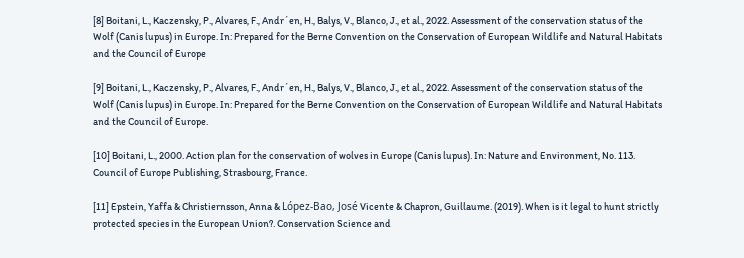[8] Boitani, L., Kaczensky, P., Alvares, F., Andr´en, H., Balys, V., Blanco, J., et al., 2022. Assessment of the conservation status of the Wolf (Canis lupus) in Europe. In: Prepared for the Berne Convention on the Conservation of European Wildlife and Natural Habitats and the Council of Europe

[9] Boitani, L., Kaczensky, P., Alvares, F., Andr´en, H., Balys, V., Blanco, J., et al., 2022. Assessment of the conservation status of the Wolf (Canis lupus) in Europe. In: Prepared for the Berne Convention on the Conservation of European Wildlife and Natural Habitats and the Council of Europe.

[10] Boitani, L., 2000. Action plan for the conservation of wolves in Europe (Canis lupus). In: Nature and Environment, No. 113. Council of Europe Publishing, Strasbourg, France.

[11] Epstein, Yaffa & Christiernsson, Anna & López-Bao, José Vicente & Chapron, Guillaume. (2019). When is it legal to hunt strictly protected species in the European Union?. Conservation Science and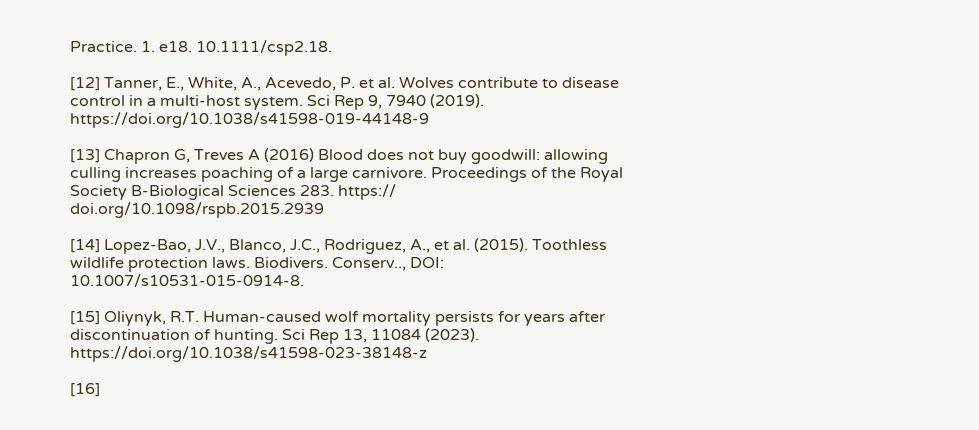Practice. 1. e18. 10.1111/csp2.18.

[12] Tanner, E., White, A., Acevedo, P. et al. Wolves contribute to disease control in a multi-host system. Sci Rep 9, 7940 (2019). https://doi.org/10.1038/s41598-019-44148-9

[13] Chapron G, Treves A (2016) Blood does not buy goodwill: allowing culling increases poaching of a large carnivore. Proceedings of the Royal Society B-Biological Sciences 283. https:// doi.org/10.1098/rspb.2015.2939

[14] Lopez-Bao, J.V., Blanco, J.C., Rodriguez, A., et al. (2015). Toothless wildlife protection laws. Biodivers. Conserv.., DOI: 10.1007/s10531-015-0914-8.

[15] Oliynyk, R.T. Human-caused wolf mortality persists for years after discontinuation of hunting. Sci Rep 13, 11084 (2023). https://doi.org/10.1038/s41598-023-38148-z

[16]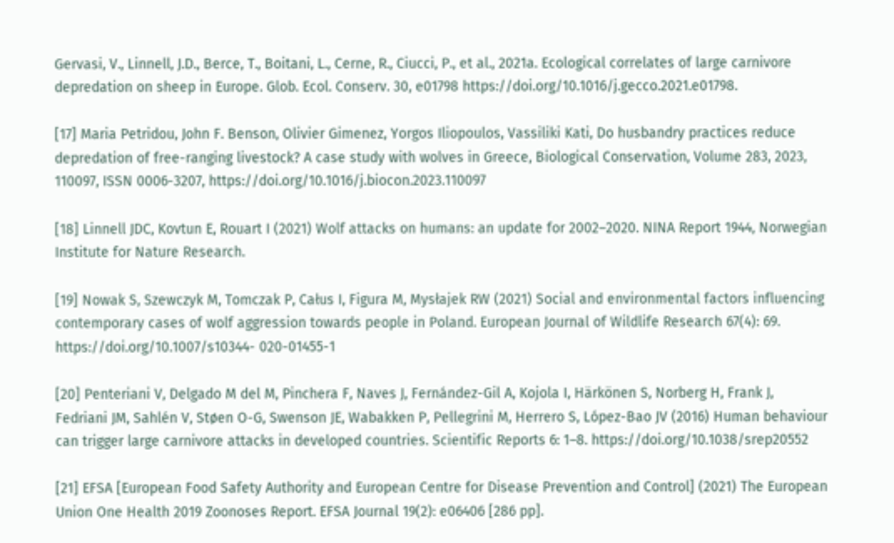Gervasi, V., Linnell, J.D., Berce, T., Boitani, L., Cerne, R., Ciucci, P., et al., 2021a. Ecological correlates of large carnivore depredation on sheep in Europe. Glob. Ecol. Conserv. 30, e01798 https://doi.org/10.1016/j.gecco.2021.e01798.

[17] Maria Petridou, John F. Benson, Olivier Gimenez, Yorgos Iliopoulos, Vassiliki Kati, Do husbandry practices reduce depredation of free-ranging livestock? A case study with wolves in Greece, Biological Conservation, Volume 283, 2023, 110097, ISSN 0006-3207, https://doi.org/10.1016/j.biocon.2023.110097

[18] Linnell JDC, Kovtun E, Rouart I (2021) Wolf attacks on humans: an update for 2002–2020. NINA Report 1944, Norwegian Institute for Nature Research.

[19] Nowak S, Szewczyk M, Tomczak P, Całus I, Figura M, Mysłajek RW (2021) Social and environmental factors influencing contemporary cases of wolf aggression towards people in Poland. European Journal of Wildlife Research 67(4): 69. https://doi.org/10.1007/s10344- 020-01455-1

[20] Penteriani V, Delgado M del M, Pinchera F, Naves J, Fernández-Gil A, Kojola I, Härkönen S, Norberg H, Frank J, Fedriani JM, Sahlén V, Støen O-G, Swenson JE, Wabakken P, Pellegrini M, Herrero S, López-Bao JV (2016) Human behaviour can trigger large carnivore attacks in developed countries. Scientific Reports 6: 1–8. https://doi.org/10.1038/srep20552

[21] EFSA [European Food Safety Authority and European Centre for Disease Prevention and Control] (2021) The European Union One Health 2019 Zoonoses Report. EFSA Journal 19(2): e06406 [286 pp].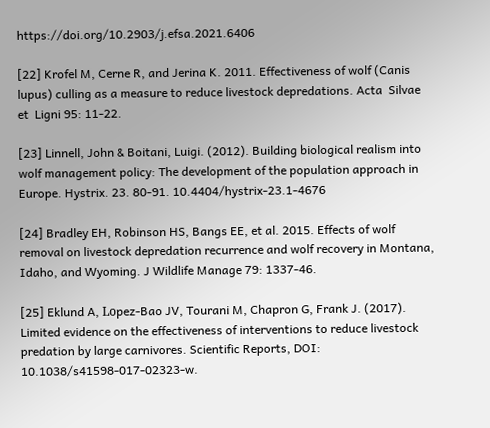https://doi.org/10.2903/j.efsa.2021.6406

[22] Krofel M, Cerne R, and Jerina K. 2011. Effectiveness of wolf (Canis lupus) culling as a measure to reduce livestock depredations. Acta  Silvae  et  Ligni 95: 11-22.

[23] Linnell, John & Boitani, Luigi. (2012). Building biological realism into wolf management policy: The development of the population approach in Europe. Hystrix. 23. 80-91. 10.4404/hystrix-23.1-4676

[24] Bradley EH, Robinson HS, Bangs EE, et al. 2015. Effects of wolf removal on livestock depredation recurrence and wolf recovery in Montana, Idaho, and Wyoming. J Wildlife Manage 79: 1337-46.

[25] Eklund A, Lοpez-Bao JV, Tourani M, Chapron G, Frank J. (2017). Limited evidence on the effectiveness of interventions to reduce livestock predation by large carnivores. Scientific Reports, DOI: 10.1038/s41598-017-02323-w.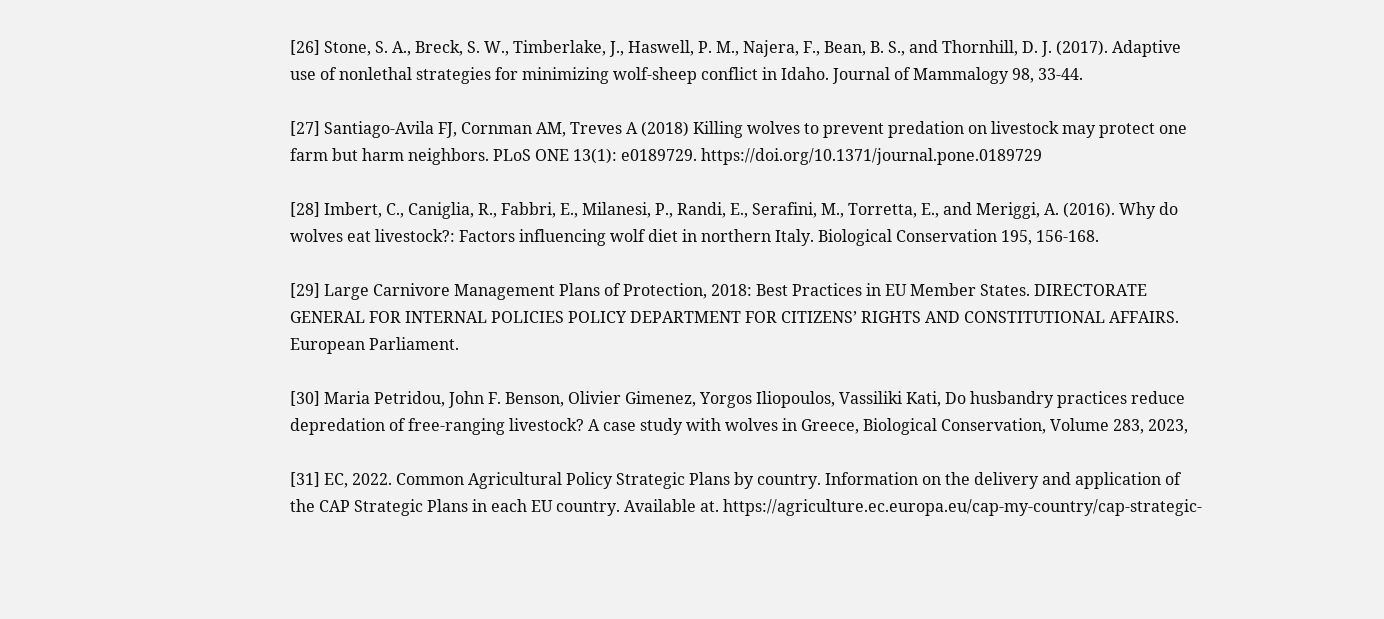[26] Stone, S. A., Breck, S. W., Timberlake, J., Haswell, P. M., Najera, F., Bean, B. S., and Thornhill, D. J. (2017). Adaptive use of nonlethal strategies for minimizing wolf-sheep conflict in Idaho. Journal of Mammalogy 98, 33-44.

[27] Santiago-Avila FJ, Cornman AM, Treves A (2018) Killing wolves to prevent predation on livestock may protect one farm but harm neighbors. PLoS ONE 13(1): e0189729. https://doi.org/10.1371/journal.pone.0189729

[28] Imbert, C., Caniglia, R., Fabbri, E., Milanesi, P., Randi, E., Serafini, M., Torretta, E., and Meriggi, A. (2016). Why do wolves eat livestock?: Factors influencing wolf diet in northern Italy. Biological Conservation 195, 156-168.

[29] Large Carnivore Management Plans of Protection, 2018: Best Practices in EU Member States. DIRECTORATE GENERAL FOR INTERNAL POLICIES POLICY DEPARTMENT FOR CITIZENS’ RIGHTS AND CONSTITUTIONAL AFFAIRS. European Parliament.

[30] Maria Petridou, John F. Benson, Olivier Gimenez, Yorgos Iliopoulos, Vassiliki Kati, Do husbandry practices reduce depredation of free-ranging livestock? A case study with wolves in Greece, Biological Conservation, Volume 283, 2023,

[31] EC, 2022. Common Agricultural Policy Strategic Plans by country. Information on the delivery and application of the CAP Strategic Plans in each EU country. Available at. https://agriculture.ec.europa.eu/cap-my-country/cap-strategic-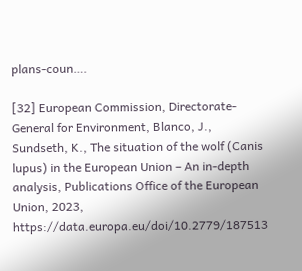plans-coun….

[32] European Commission, Directorate-General for Environment, Blanco, J., Sundseth, K., The situation of the wolf (Canis lupus) in the European Union – An in-depth analysis, Publications Office of the European Union, 2023, https://data.europa.eu/doi/10.2779/187513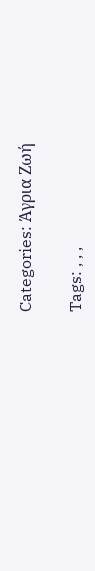Categories: Άγρια Ζωή

Tags: , , ,